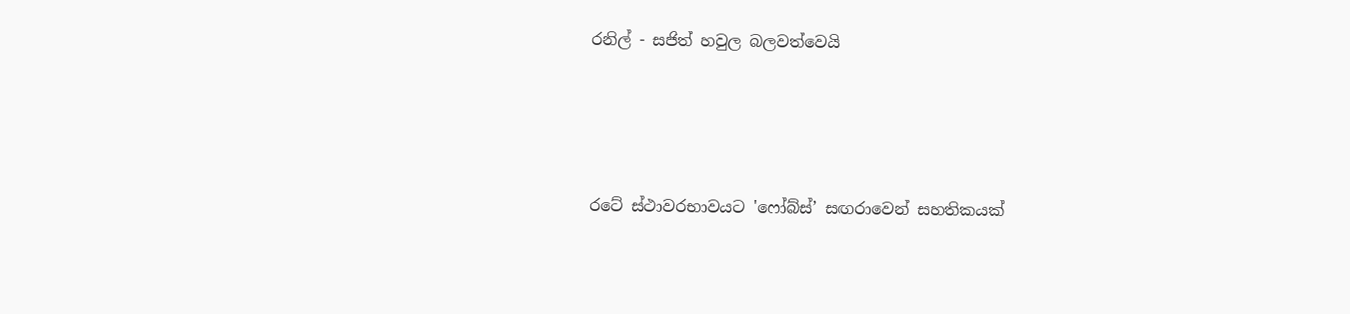රනිල් - සජිත් හවුල බලවත්වෙයි




රටේ ස්ථාවරභාවයට 'ෆෝබ්ස්’ සඟරාවෙන් සහතිකයක්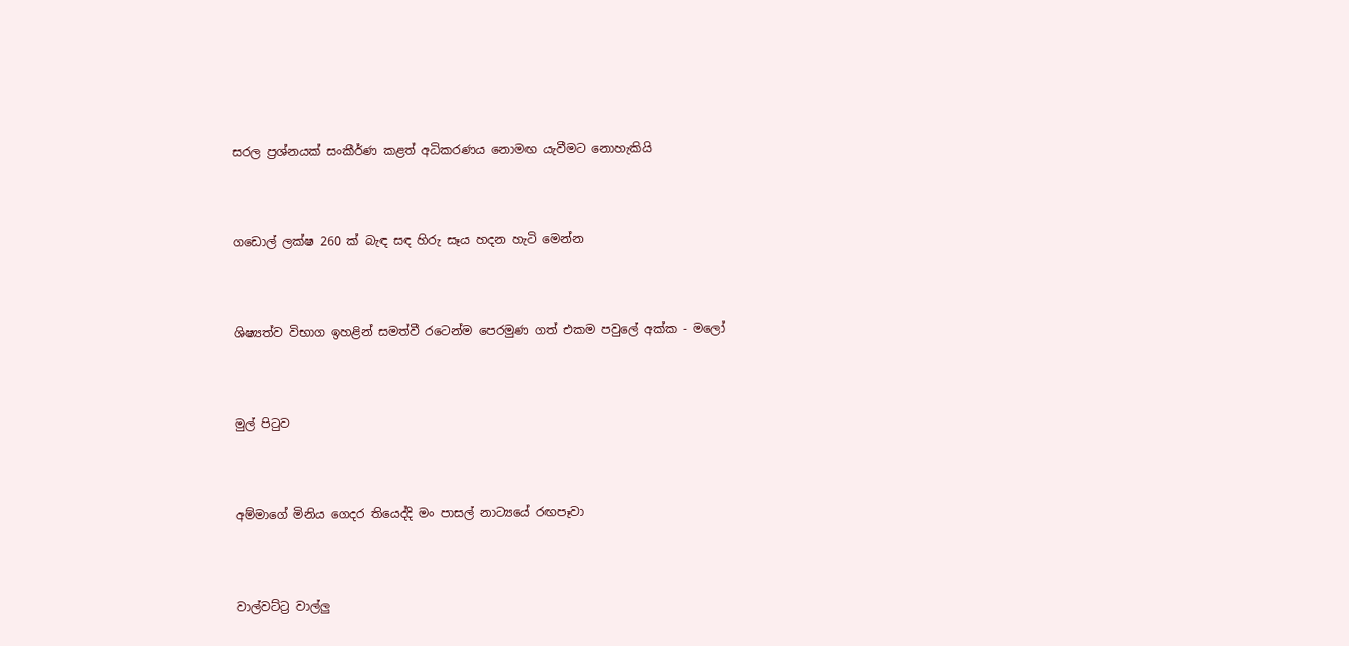සරල ප්‍රශ්නයක් සංකීර්ණ කළත් අධිකරණය නොමඟ යැවීමට නොහැකියි




ගඩොල් ලක්ෂ 260 ක් බැඳ සඳ හිරු සෑය හදන හැටි මෙන්න




ශිෂ්‍යත්ව විභාග ඉහළින් සමත්වී රටෙන්ම පෙරමුණ ගත් එකම පවුලේ අක්ක - මලෝ




මුල් පිටුව




අම්මාගේ මිනිය ගෙදර තියෙද්දි මං පාසල් නාට්‍යයේ රඟපෑවා




වාල්වට්ට්‍ර වාල්ලු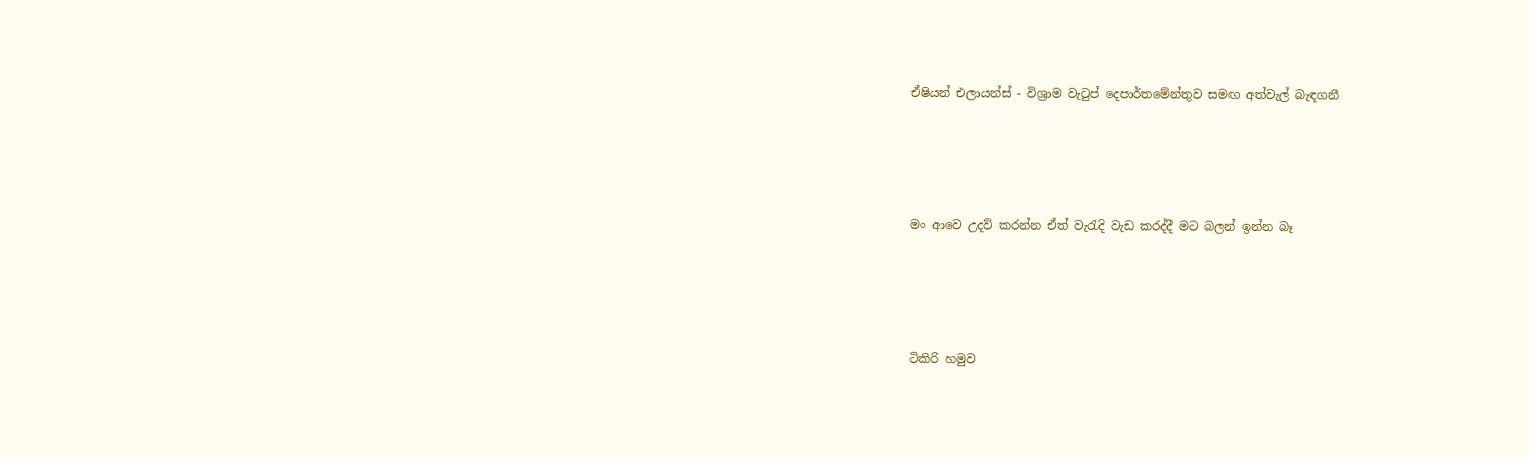ඒෂියන් එලායන්ස් - විශ්‍රාම වැටුප් දෙපාර්තමේන්තුව සමඟ අත්වැල් බැඳගනී




මං ආවෙ උදව් කරන්න ඒත් වැරැදි වැඩ කරද්දී මට බලන් ඉන්න බෑ




ටිකිරි හමුව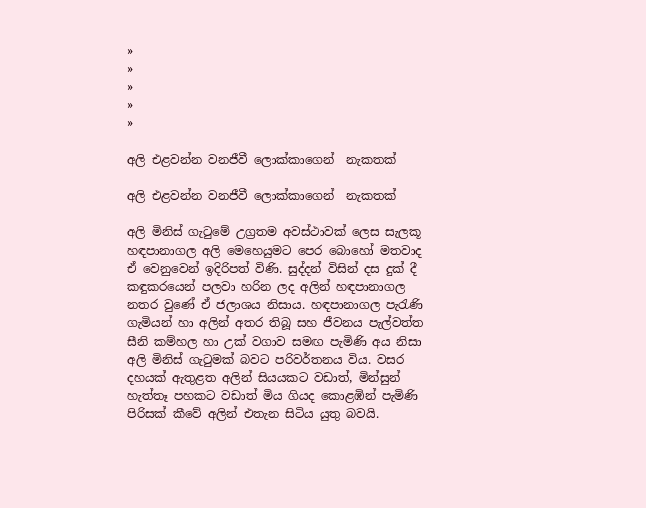»
»
»
»
»

අලි එළවන්න වනජීවී ලොක්කාගෙන්  නැකතක්

අලි එළවන්න වනජීවී ලොක්කාගෙන්  නැකතක්

අලි මිනිස් ගැටුමේ උග්‍රතම අවස්ථාවක් ලෙස සැලකූ හඳපානාගල අලි මෙහෙයුමට පෙර බොහෝ මතවාද ඒ වෙනුවෙන් ඉදිරිපත් විණි. සුද්දන් විසින් දස දුක් දී කඳුකරයෙන් පලවා හරින ලද අලින් හඳපානාගල නතර වුණේ ඒ ජලාශය නිසාය. හඳපානාගල පැරැණි ගැමියන් හා අලින් අතර තිබූ සහ ජීවනය පැල්වත්ත සීනි කම්හල හා උක් වගාව සමඟ පැමිණි අය නිසා අලි මිනිස් ගැටුමක් බවට පරිවර්තනය විය. වසර දහයක් ඇතුළත අලින් සියයකට වඩාත්, මින්සුන් හැත්තෑ පහකට වඩාත් මිය ගියද කොළඹින් පැමිණි පිරිසක් කීවේ අලින් එතැන සිටිය යුතු බවයි.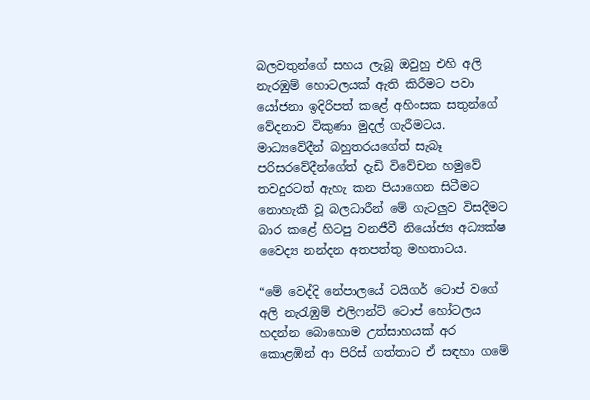බලවතුන්ගේ සහය ලැබූ ඔවුහු එහි අලි නැරඹුම් හොටලයක් ඇති කිරීමට පවා යෝජනා ඉදිරිපත් කළේ අහිංසක සතුන්ගේ වේදනාව විකුණා මුදල් ගැරීමටය. මාධ්‍යවේදීන් බහුතරයගේත් සැබෑ පරිසරවේදීන්ගේත් දැඩි විවේචන හමුවේ තවදුරටත් ඇහැ කන පියාගෙන සිටීමට නොහැකී වූ බලධාරීන් මේ ගැටලුව විසදීමට බාර කළේ හිටපු වනජීවී නියෝජ්‍ය අධ්‍යක්ෂ වෛද්‍ය නන්දන අතපත්තු මහතාටය.

“මේ වෙද්දි නේපාලයේ ටයිගර් ටොප් වගේ අලි නැරැඹුම් එලිෆන්ට් ටොප් හෝටලය හදන්න බොහොම උත්සාහයක් අර කොළඹින් ආ පිරිස් ගත්තාට ඒ සඳහා ගමේ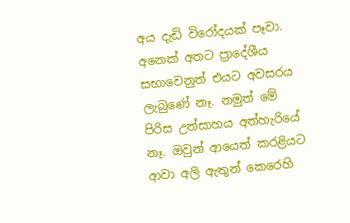අය දැඩි විරෝදයක් පෑවා. අනෙක් අතට ප්‍රාදේශීය සභාවෙනුත් එයට අවසරය ලැබුණේ නෑ. නමුත් මේ පිරිස උත්සාහය අත්හැරියේ නෑ. ඔවුන් ආයෙත් කරළියට ආවා අලි ඇතුන් කෙරෙහි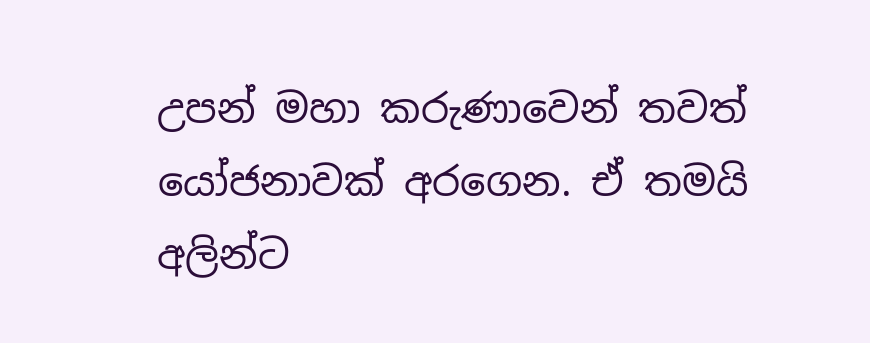උපන් මහා කරුණාවෙන් තවත් යෝජනාවක් අරගෙන. ඒ තමයි අලින්ට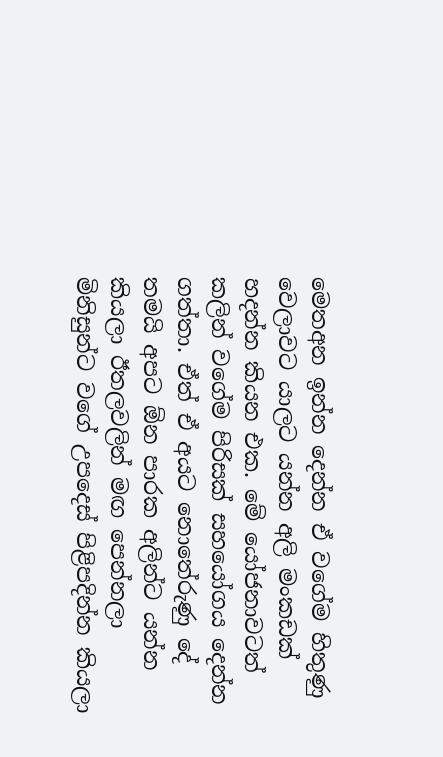මෙතඅන ඉන්න දෙන්න ඒ වගේම හිතුණු වෙලාවට යාලට යන්න අලි මංකඩක් හදන්න කියන එක. මේ යෝජනාවටත් කලින් වගේම පිරිසක් සහයෝගය දෙන්න ගත්තා. ඒත් ඒ අයට නොතේරුණු දේ තමයි අපට ඕන පාරක අලින්ට යන්න කියලා ඊතලවලින් මඟ පෙන්නලා මිනිසුන්ට වගේ උපදෙස් පිළිපදින්න කියලා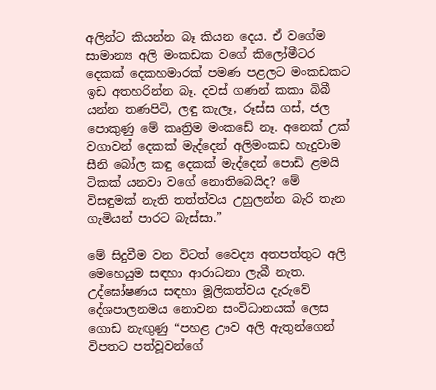අලින්ට කියන්න බෑ කියන දෙය. ඒ වගේම සාමාන්‍ය අලි මංකඩක වගේ කිලෝමීටර දෙකක් දෙකහමාරක් පමණ පළලට මංකඩකට ඉඩ අතහරින්න බෑ. දවස් ගණන් කකා බිබී යන්න තණපිටි, ලඳු කැලෑ, රූස්ස ගස්, ජල පොකුණු මේ කෘත්‍රිම මංකඩේ නෑ. අනෙක් උක් වගාවන් දෙකක් මැද්දෙන් අලිමංකඩ හැදුවාම සීනි බෝල කඳු දෙකක් මැද්දෙන් පොඩි ළමයි ටිකක් යනවා වගේ නොතිබෙයිද? මේ විසඳුමක් නැති තත්ත්වය උහුලන්න බැරි තැන ගැමියන් පාරට බැස්සා.”

මේ සිදුවීම වන විටත් වෛද්‍ය අතපත්තුට අලි මෙහෙයුම සඳහා ආරාධනා ලැබී නැත. උද්ඝෝෂණය සඳහා මූලිකත්වය දැරුවේ දේශපාලනමය නොවන සංවිධානයක් ලෙස ගොඩ නැඟුණු “පහළ ඌව අලි ඇතුන්ගෙන් විපතට පත්වූවන්ගේ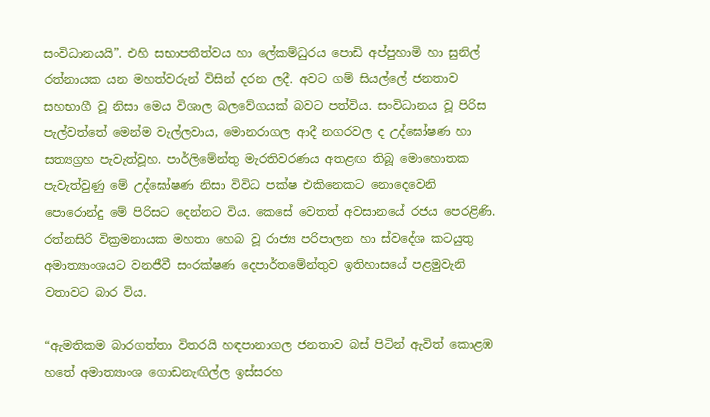සංවිධානයයි”. එහි සභාපතීත්වය හා ලේකම්ධුරය පොඩි අප්පුහාමි හා සුනිල් රත්නායක යන මහත්වරුන් විසින් දරන ලදී. අවට ගම් සියල්ලේ ජනතාව සහභාගී වූ නිසා මෙය විශාල බලවේගයක් බවට පත්විය. සංවිධානය වූ පිරිස පැල්වත්තේ මෙන්ම වැල්ලවාය, මොනරාගල ආදී නගරවල ද උද්ඝෝෂණ හා සත්‍යග්‍රහ පැවැත්වූහ. පාර්ලිමේන්තු මැරතිවරණය අතළඟ තිබූ මොහොතක පැවැත්වුණු මේ උද්ඝෝෂණ නිසා විවිධ පක්ෂ එකිනෙකට නොදෙවෙනි පොරොන්දු මේ පිරිසට දෙන්නට විය‍. කෙසේ වෙතත් අවසානයේ රජය පෙරළිණි. රත්නසිරි වික්‍රමනායක මහතා හෙබ වූ රාජ්‍ය පරිපාලන හා ස්වදේශ කටයුතු අමාත්‍යාංශයට වනජීවී සංරක්ෂණ දෙපාර්තමේන්තුව ඉතිහාසයේ පළමුවැනි වතාවට බාර විය.

“ඇමතිකම බාරගත්තා විතරයි හඳපානාගල ජනතාව බස් පිටින් ඇවිත් කොළඹ හතේ අමාත්‍යාංශ ගොඩනැඟිල්ල ඉස්සරහ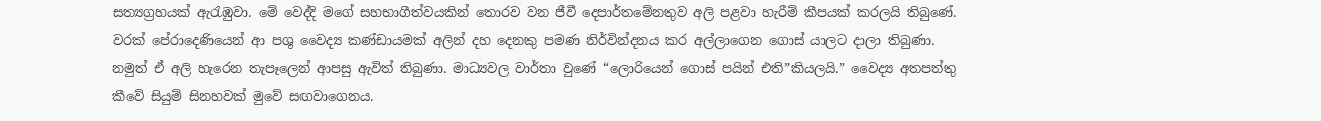සත්‍යග්‍රහයක් ඇරැඹුවා‍. මේ වෙද්දි මගේ සහභාගීත්වයකින් තොරව වන ජීවී දෙපාර්තමේනතුව අලි පළවා හැරීම් කීපයක් කරලයි තිබුණේ. වරක් පේරාදෙණියෙන් ආ පශු වෛද්‍ය කණ්ඩායමක් අලින් දහ දෙනකු පමණ නිර්වින්දනය කර අල්ලාගෙන ගොස් යාලට දාලා තිබුණා. නමුත් ඒ අලි හැරෙන තැපෑලෙන් ආපසු ඇවිත් තිබුණා. මාධ්‍යවල වාර්තා වුණේ “ලොරියෙන් ගොස් පයින් එති”කියලයි.” වෛද්‍ය අතපත්තු කීවේ සියුම් සිනහවක් මුවේ සඟවාගෙනය.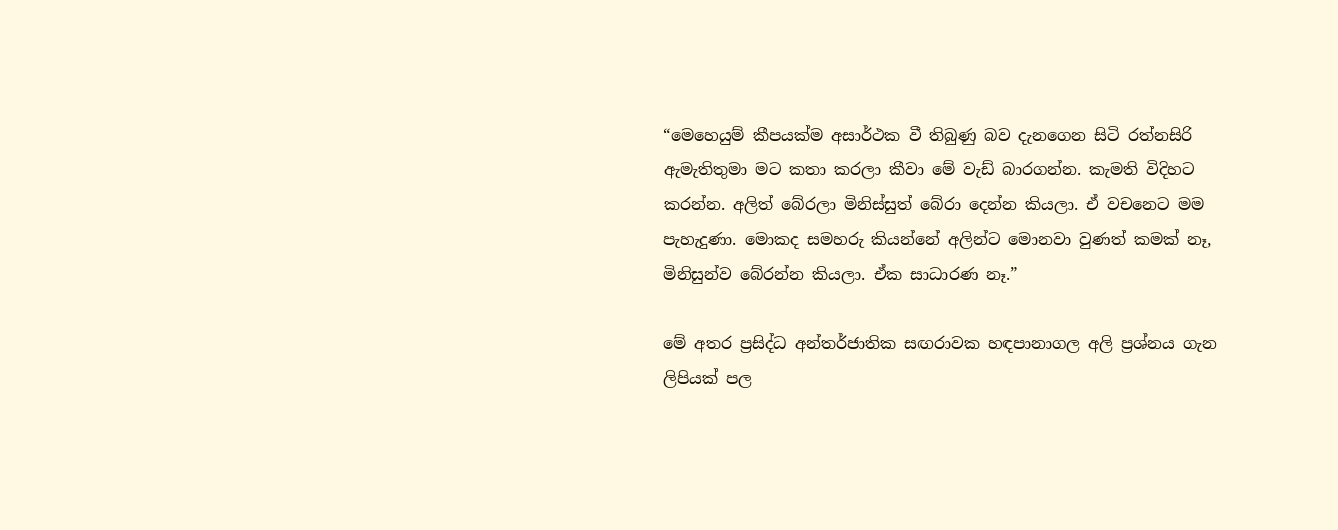“මෙහෙයුම් කීපයක්ම අසාර්ථක වී තිබුණු බව දැනගෙන සිටි රත්නසිරි ඇමැතිතුමා මට කතා කරලා කීවා මේ වැඩ් බාරගන්න. කැමති විදිහට කරන්න. අලිත් බේරලා මිනිස්සුත් බේරා දෙන්න කියලා. ඒ වචනෙට මම පැහැදුණා. මොකද සමහරු කියන්නේ අලින්ට මොනවා වුණත් කමක් නෑ, මිනිසුන්ව බේරන්න කියලා. ඒක සාධාරණ නෑ.”

මේ අතර ප්‍රසිද්ධ අන්තර්ජාතික සඟරාවක හඳපානාගල අලි ප්‍රශ්නය ගැන ලිපියක් පල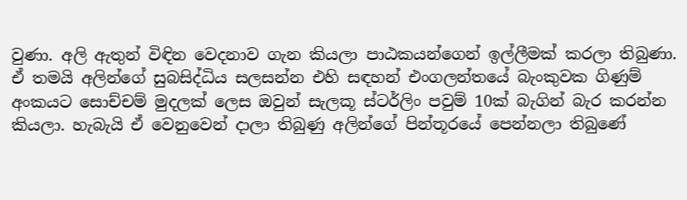වුණා. අලි ඇතුන් විඳින වෙදනාව ගැන කියලා පාඨකයන්ගෙන් ඉල්ලීමක් කරලා තිබුණා. ඒ තමයි අලින්ගේ සුබසිද්ධිය සලසන්න එහි සඳහන් එංගලන්තයේ බැංකුවක ගිණුම් අංකයට සොච්චම් මුදලක් ලෙස ඔවුන් සැලකූ ස්ටර්ලිං පවුම් 10ක් බැගින් බැර කරන්න කියලා. හැබැයි ඒ වෙනුවෙන් දාලා තිබුණු අලින්ගේ පින්තූරයේ පෙන්නලා තිබුණේ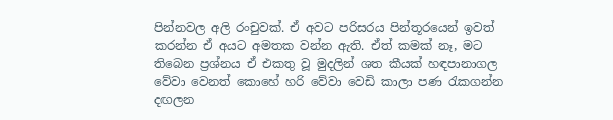පින්නවල අලි රංචුවක්. ඒ අවට පරිසරය පින්තූරයෙන් ඉවත් කරන්න ඒ අයට අමතක වන්න ඇති. ඒත් කමක් නෑ, මට තිබෙන ප්‍රශ්නය ඒ එකතු වූ මුදලින් ශත කීයක් හඳපානාගල වේවා වෙනත් කොහේ හරි වේවා වෙඩි කාලා පණ රැකගන්න දඟලන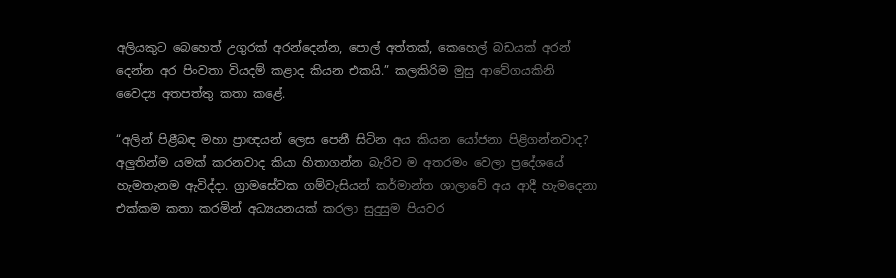අලියකුට බෙහෙත් උගුරක් අරන්දෙන්න, පොල් අත්තක්, කෙහෙල් බඩයක් අරන් දෙන්න අර පිංවතා වියදම් කළාද කියන එකයි.” කලකිරිම මුසු ආවේගයකිනි වෛද්‍ය අතපත්තු කතා කළේ.

“අලින් පිළීබඳ මහා ප්‍රාඥයන් ලෙස පෙනී සිටින අය කියන ‍යෝජනා පිළිගන්නවාද? අලුතින්ම යමක් කරනවාද කියා හිතාගන්න බැරිව ම අතරමං වෙලා ප්‍රදේශයේ හැමතැනම ඇවිද්දා. ග්‍රාමසේවක ගම්වැසියන් කර්මාන්ත ශාලාවේ අය ආදී හැමදෙනා එක්කම කතා කරමින් අධ්‍යයනයක් කරලා සුදුසුම පියවර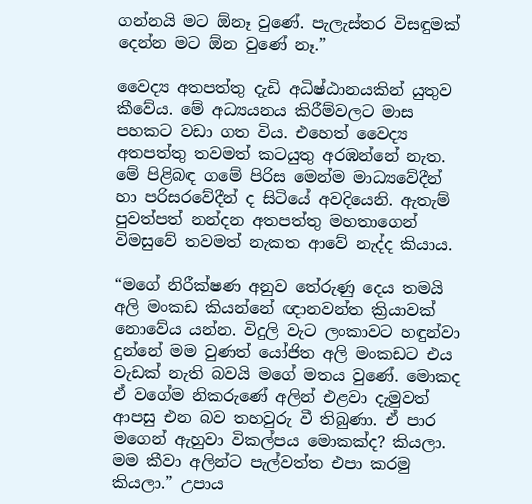ගන්නයි මට ඕනෑ වුණේ. පැලැස්තර විසඳුමක් දෙන්න මට ඕන වුණේ නෑ.”

වෛද්‍ය අතපත්තු දැඩි අධිෂ්ඨානයකින් යුතුව කීවේය. මේ අධ්‍යයනය කිරීම්වලට මාස පහකට වඩා ගත විය. එහෙත් ‍වෛද්‍ය අතපත්තු තවමත් කටයුතු අරඹන්නේ නැත. මේ පිළිබඳ ගමේ පිරිස මෙන්ම මාධ්‍යවේදීන් හා පරිසරවේදීන් ද සිටියේ අවදියෙනි. ඇතැම් පුවත්පත් නන්දන අතපත්තු මහතාගෙන් විමසුවේ තවමත් නැකත ආවේ නැද්ද කියාය.

“මගේ නිරීක්ෂණ අනුව තේරුණු දෙය තමයි අලි මංකඩ කියන්නේ ඥානවන්ත ක්‍රියාවක් නොවේය යන්න. විදුලි වැට ලංකාව‍ට හඳුන්වා දුන්නේ මම වුණත් යෝජිත අලි මංකඩට එය වැඩක් නැති බවයි මගේ මතය වුණේ. මොකද ඒ වගේම නිකරුණේ අලින් එළවා දැමුවත් ආපසු එන බව තහවුරු වී තිබුණා. ඒ පාර මගෙන් ඇහුවා විකල්පය මොකක්ද? කියලා. මම කීවා අලින්ට පැල්වත්ත එපා කරමු කියලා.” උපාය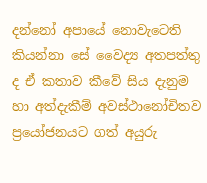දන්නෝ අපායේ නොවැටෙති කියන්නා සේ වෛද්‍ය අතපත්තු ද ඒ කතාව කීවේ සිය දැනුම හා අත්දැකීම් අවස්ථානෝචිතව ප්‍රයෝජනයට ගත් අයුරු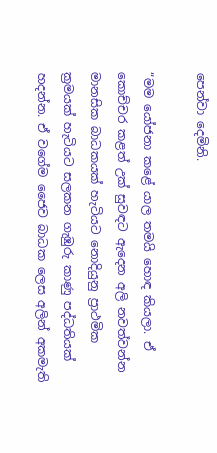පෙන්වා දෙමිනි.

“මම යෝජනා කළේ යාල තමයි හොඳ කියලා. ඒ කොච්චර කළත් උක් සුවඳට ඇදෙන අලි නවත්වන්න මානසික බාධකයක් හැටියට නොදියුනු ප්‍රාථමික ක්‍රමයක් හැටියට සලකන ගැඹුරු කාණු පද්ධතියක් හදන්න. ඒ වගේම ජෛව බාධක ලෙස අලින් අකමැති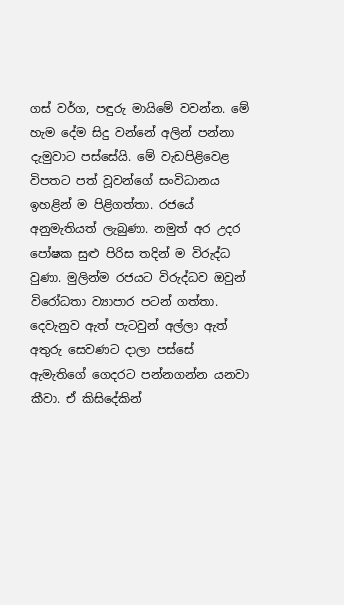ගස් වර්ග, පඳුරු මායිමේ වවන්න. මේ හැම දේම සිදු වන්නේ අලින් පන්නා දැමුවාට පස්සේයි. මේ වැඩපිළිවෙළ විපතට පත් වූවන්‍‍ගේ සංවිධානය ඉහළින් ම පිළිගත්තා. රජයේ අනුමැතියත් ලැබුණා. නමුත් අර උදර පෝෂක සුළු පිරිස තදින් ම විරුද්ධ වුණා. මුලින්ම රජයට විරුද්ධව ඔවුන් විරෝධතා ව්‍යාපාර පටන් ගත්තා. දෙවැනුව ඇත් පැටවුන් අල්ලා ඇත් අතුරු සෙවණට දාලා පස්සේ ඇමැතිගේ ගෙදරට පන්නගන්න යනවා කීවා. ඒ කිසිදේකින්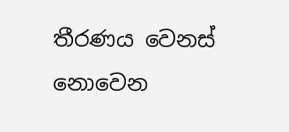තීරණය වෙනස් නොවෙන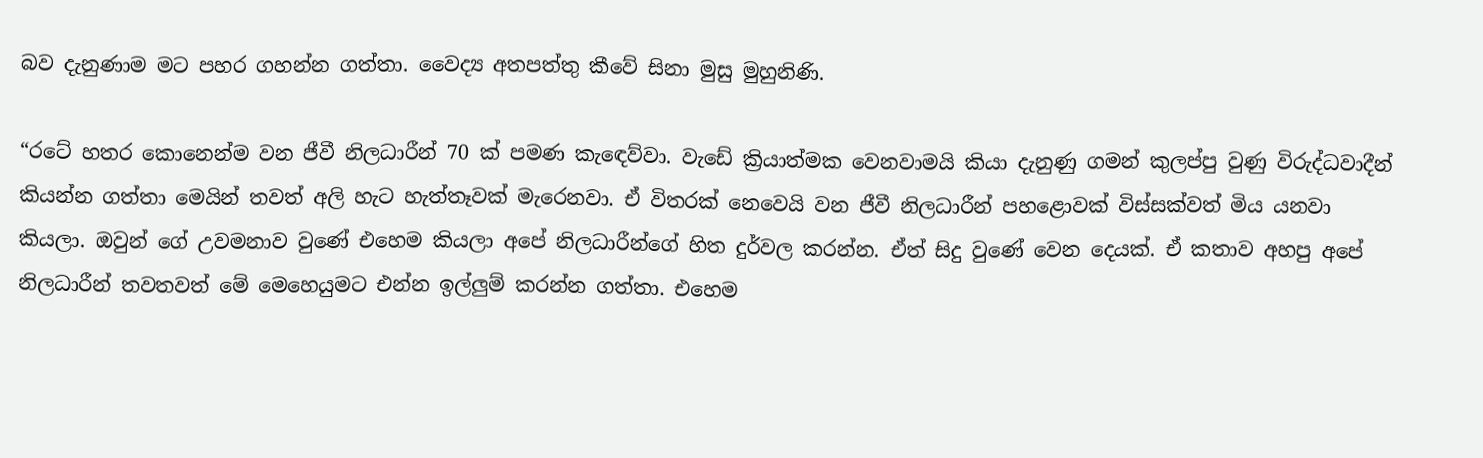බව දැනුණාම මට පහර ගහන්න ගත්තා. වෛද්‍ය අතපත්තු කීවේ සිනා මුසු මුහුනිණි.

“රටේ හතර කොනෙන්ම වන ජීවී නිලධාරීන් 70 ක් පමණ කැඳෙව්වා. වැඩේ ක්‍රියාත්මක වෙනවාමයි කියා දැනුණු ගමන් කුලප්පු වුණු විරුද්ධවාදීන් කියන්න ගත්තා මෙයින් තවත් අලි හැට හැත්තෑවක් මැරෙනවා. ඒ විතරක් නෙවෙයි වන ජීවී නිලධාරීන් පහළොවක් විස්සක්වත් මිය යනවා කියලා. ඔවුන් ගේ උවමනාව වුණේ එහෙම කියලා අපේ නිලධාරීන්ගේ හිත දුර්වල කරන්න. ඒත් සිදු වුණේ වෙන දෙයක්. ඒ කතාව අහපු අපේ නිලධාරීන් තවතවත් මේ මෙහෙයුමට එන්න ඉල්ලුම් කරන්න ගත්තා. එහෙම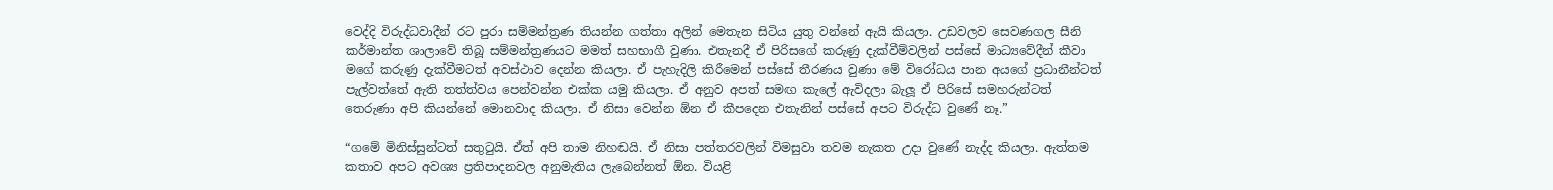වෙද්දි විරුද්ධවාදීන් රට පුරා සම්මන්ත්‍රණ තියන්න ගත්තා අලින් මෙතැන සිටිය යුතු වන්නේ ඇයි කියලා. උඩවලව සෙවණගල සීනි කර්මාන්ත ශාලාවේ තිබූ සම්මන්ත්‍රණයට මමත් සහභාගී වුණා. එතැනදී ඒ පිරිසගේ කරුණු දැක්වීම්වලින් පස්සේ මාධ්‍යවේදීන් කීවා මගේ කරුණු දැක්වීමටත් අවස්ථාව දෙන්න කියලා. ඒ පැහැදිලි කිරීමෙන් පස්සේ තීරණය වුණා මේ විරෝධය පාන අයගේ ප්‍රධානීන්ටත් පැල්වත්තේ ඇති තත්ත්වය පෙන්වන්න එක්ක යමු කියලා. ඒ අනුව අපත් සමඟ කැලේ ඇවිදලා බැලූ ඒ පිරිසේ සමහරුන්ටත් තෙරුණා අපි කියන්නේ මොනවාද කියලා. ඒ නිසා වෙන්න ඕන ඒ කීපදෙන එතැනින් පස්සේ අපට විරුද්ධ වුණේ නෑ.”

“ගමේ මිනිස්සුන්ටත් සතුටුයි. ඒත් අපි තාම නිහඬයි. ඒ නිසා පත්තරවලින් විමසුවා තවම නැකත උදා වුණේ නැද්ද කියලා. ඇත්තම කතාව අපට අවශ්‍ය ප්‍රතිපාදනවල අනුමැතිය ලැබෙන්නත් ඕන. වියළි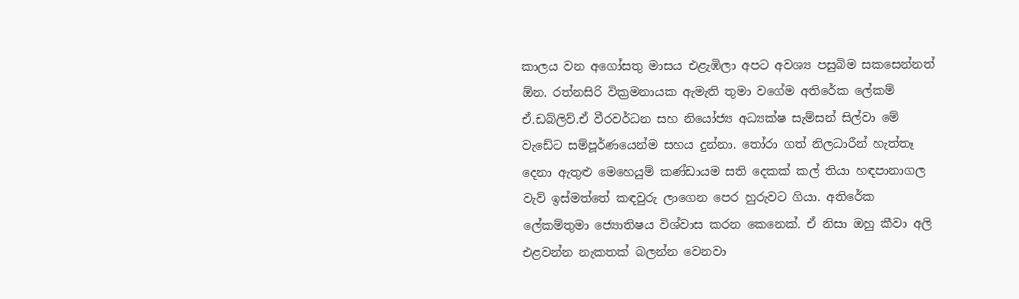කාලය වන අගෝසතු මාසය එළැඹිලා අපට අවශ්‍ය පසුබිම සකසෙන්නත් ඕන. රත්නසිරි වික්‍රමනායක ඇමැති තුමා වගේම අතිරේක ලේකම් ඒ.ඩබ්ලිව්.ඒ වීරවර්ධන සහ නියෝජ්‍ය අධ්‍යක්ෂ සැම්සන් සිල්වා මේ වැඩේට සම්පූර්ණයෙන්ම සහය දුන්නා. තෝරා ගත් නිලධාරීන් හැත්තෑ දෙනා ඇතුළු මෙහෙයුම් කණ්ඩායම සති දෙකක් කල් තියා හඳපානාගල වැව් ඉස්මත්තේ කඳවුරු ලාගෙන පෙ‍ර හුරුවට ගියා. අතිරේක ලේකම්තුමා ජ්‍යොතිෂය විශ්වාස කරන කෙනෙක්. ඒ නිසා ඔහු කීවා අලි එළවන්න නැකතක් බලන්න වෙනවා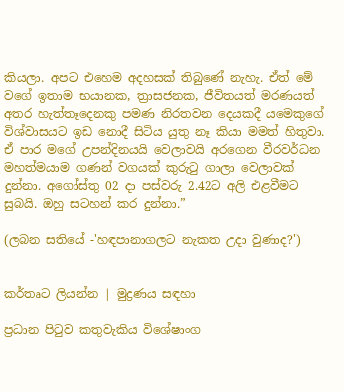කියලා. අපට එහෙම අදහසක් තිබුණේ නැහැ. ඒත් මේ වගේ ඉතාම භයානක, ත්‍රාසජනක, ජීවිතයත් මරණයත් අතර හැත්තෑදෙනකු පමණ නිරතවන දෙයකදී යමෙකුගේ විශ්වාසයට ඉඩ නොදී සිටිය යුතු නෑ කියා මමත් හිතුවා. ඒ පාර මගේ උපන්දිනයයි වෙලාවයි අරගෙන වීරවර්ධන මහත්මයාම ගණන් වගයක් කුරුටු ගාලා වෙලාවක් දුන්නා. අගෝස්තු 02 දා පස්වරු 2.42ට අලි එළවීමට සුබයි. ඔහු සටහන් කර දුන්නා.”

(ලබන සතියේ -'හඳපානාගලට නැකත උදා වුණාද?')


කර්තෘට ලියන්න | මුද්‍රණය සඳහා

ප්‍රධාන පිටුව කතුවැකිය විශේෂාංග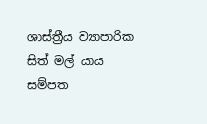ශාස්ත්‍රීය ව්‍යාපාරික සිත් මල් යාය සම්පත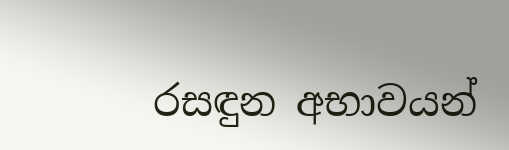රසඳුන අභාවයන්